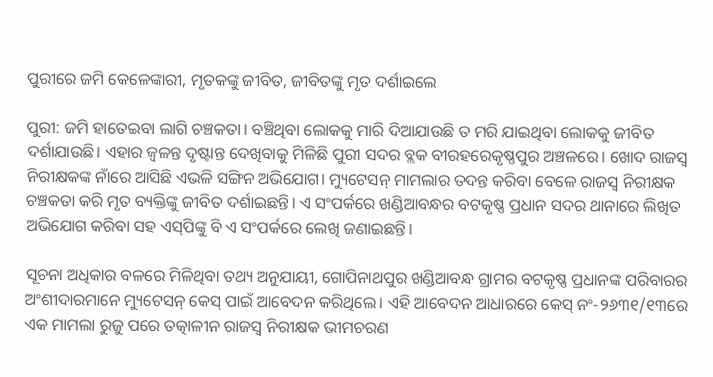ପୁରୀରେ ଜମି କେଳେଙ୍କାରୀ, ମୃତକଙ୍କୁ ଜୀବିତ, ଜୀବିତଙ୍କୁ ମୃତ ଦର୍ଶାଇଲେ

ପୁରୀ: ଜମି ହାତେଇବା ଲାଗି ଚଞ୍ଚକତା। ବଞ୍ଚିଥିବା ଲୋକକୁ ମାରି ଦିଆଯାଉଛି ତ ମରି ଯାଇଥିବା ଲୋକକୁ ଜୀବିତ ଦର୍ଶାଯାଉଛି। ଏହାର ଜ୍ବଳନ୍ତ ଦୃଷ୍ଟାନ୍ତ ଦେଖିବାକୁ ମିଳିଛି ପୁରୀ ସଦର ବ୍ଲକ ବୀରହରେକୃଷ୍ଣପୁର ଅଞ୍ଚଳରେ। ଖୋଦ ରାଜସ୍ବ ନିରୀକ୍ଷକଙ୍କ ନାଁରେ ଆସିଛି ଏଭଳି ସଙ୍ଗିନ ଅଭିଯୋଗ। ମ୍ୟୁଟେସନ୍ ମାମଲାର ତଦନ୍ତ କରିବା ବେଳେ ରାଜସ୍ବ ନିରୀକ୍ଷକ ଚଞ୍ଚକତା କରି ମୃତ ବ୍ୟକ୍ତିଙ୍କୁ ଜୀବିତ ଦର୍ଶାଇଛନ୍ତି। ଏ ସଂପର୍କରେ ଖଣ୍ଡିଆବନ୍ଧର ବଟକୃଷ୍ଣ ପ୍ରଧାନ ସଦର ଥାନାରେ ଲିଖିତ ଅଭିଯୋଗ କରିବା ସହ ଏସ୍‌ପିଙ୍କୁ ବି ଏ ସଂପର୍କରେ ଲେଖି ଜଣାଇଛନ୍ତି।

ସୂଚନା ଅଧିକାର ବଳରେ ମିଳିଥିବା ତଥ୍ୟ ଅନୁଯାୟୀ, ଗୋପିନାଥପୁର ଖଣ୍ଡିଆବନ୍ଧ ଗ୍ରାମର ବଟକୃଷ୍ଣ ପ୍ରଧାନଙ୍କ ପରିବାରର ଅଂଶୀଦାରମାନେ ମ୍ୟୁଟେସନ୍ କେସ୍ ପାଇଁ ଆବେଦନ କରିଥିଲେ। ଏହି ଆବେଦନ ଆଧାରରେ କେସ୍ ନଂ-୨୬୩୧/୧୩ରେ ଏକ ମାମଲା ରୁଜୁ ପରେ ତତ୍କାଳୀନ ରାଜସ୍ବ ନିରୀକ୍ଷକ ଭୀମଚରଣ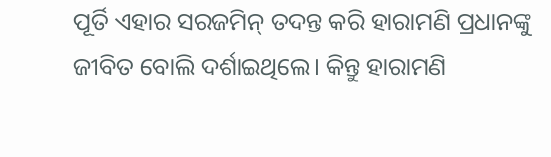ପୂର୍ତି ଏହାର ସରଜମିନ୍ ତଦନ୍ତ କରି ହାରାମଣି ପ୍ରଧାନଙ୍କୁ ଜୀବିତ ବୋଲି ଦର୍ଶାଇଥିଲେ। କିନ୍ତୁ ହାରାମଣି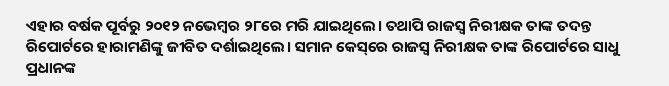ଏହାର ବର୍ଷକ ପୂର୍ବରୁ ୨୦୧୨ ନଭେମ୍ବର ୨୮ରେ ମରି ଯାଇଥିଲେ। ତଥାପି ରାଜସ୍ବ ନିରୀକ୍ଷକ ତାଙ୍କ ତଦନ୍ତ ରିପୋର୍ଟରେ ହାରାମଣିଙ୍କୁ ଜୀବିତ ଦର୍ଶାଇଥିଲେ। ସମାନ କେସ୍‌ରେ ରାଜସ୍ବ ନିରୀକ୍ଷକ ତାଙ୍କ ରିପୋର୍ଟରେ ସାଧୁ ପ୍ରଧାନଙ୍କ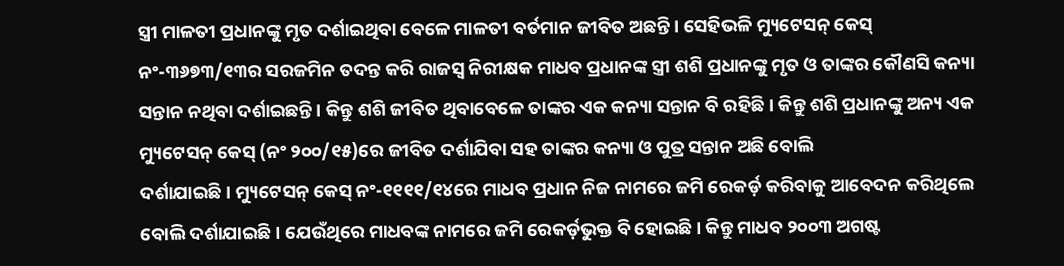ସ୍ତ୍ରୀ ମାଳତୀ ପ୍ରଧାନଙ୍କୁ ମୃତ ଦର୍ଶାଇଥିବା ବେଳେ ମାଳତୀ ବର୍ତମାନ ଜୀବିତ ଅଛନ୍ତି। ସେହିଭଳି ମ୍ୟୁଟେସନ୍ କେସ୍ ନଂ-୩୬୭୩/୧୩ର ସରଜମିନ ତଦନ୍ତ କରି ରାଜସ୍ବ ନିରୀକ୍ଷକ ମାଧବ ପ୍ରଧାନଙ୍କ ସ୍ତ୍ରୀ ଶଶି ପ୍ରଧାନଙ୍କୁ ମୃତ ଓ ତାଙ୍କର କୌଣସି କନ୍ୟା ସନ୍ତାନ ନଥିବା ଦର୍ଶାଇଛନ୍ତି। କିନ୍ତୁ ଶଶି ଜୀବିତ ଥିବାବେଳେ ତାଙ୍କର ଏକ କନ୍ୟା ସନ୍ତାନ ବି ରହିଛି। କିନ୍ତୁ ଶଶି ପ୍ରଧାନଙ୍କୁ ଅନ୍ୟ ଏକ ମ୍ୟୁଟେସନ୍ କେସ୍‌ (ନଂ ୨୦୦/୧୫)ରେ ଜୀବିତ ଦର୍ଶାଯିବା ସହ ତାଙ୍କର କନ୍ୟା ଓ ପୁତ୍ର ସନ୍ତାନ ଅଛି ବୋଲି
ଦର୍ଶାଯାଇଛି। ମ୍ୟୁଟେସନ୍ କେସ୍ ନଂ-୧୧୧୧/୧୪ରେ ମାଧବ ପ୍ରଧାନ ନିଜ ନାମରେ ଜମି ରେକର୍ଡ଼ କରିବାକୁ ଆବେଦନ କରିଥିଲେ ବୋଲି ଦର୍ଶାଯାଇଛି। ଯେଉଁଥିରେ ମାଧବଙ୍କ ନାମରେ ଜମି ରେକର୍ଡ଼ଭୁକ୍ତ ବି ହୋଇଛି। କିନ୍ତୁ ମାଧବ ୨୦୦୩ ଅଗଷ୍ଟ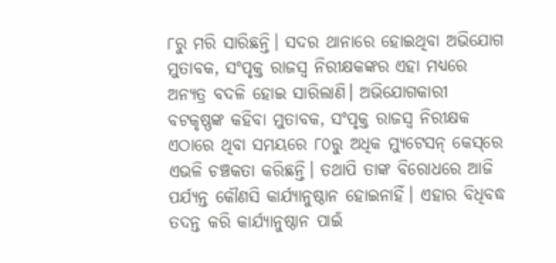୮ରୁ ମରି ସାରିଛନ୍ତି। ସଦର ଥାନାରେ ହୋଇଥିବା ଅଭିଯୋଗ ମୁତାବକ, ସଂପୃକ୍ତ ରାଜସ୍ବ ନିରୀକ୍ଷକଙ୍କର ଏହା ମଧ୍ୟରେ ଅନ୍ୟତ୍ର ବଦଳି ହୋଇ ସାରିଲାଣି। ଅଭିଯୋଗକାରୀ ବଟକୃଷ୍ଣଙ୍କ କହିବା ମୁତାବକ, ସଂପୃକ୍ତ ରାଜସ୍ବ ନିରୀକ୍ଷକ ଏଠାରେ ଥିବା ସମୟରେ ୮୦ରୁ ଅଧିକ ମ୍ୟୁଟେସନ୍ କେସ୍‌ରେ ଏଭଳି ଚଞ୍ଚକତା କରିଛନ୍ତି। ତଥାପି ତାଙ୍କ ବିରୋଧରେ ଆଜି ପର୍ଯ୍ୟନ୍ତ କୌଣସି କାର୍ଯ୍ୟାନୁଷ୍ଠାନ ହୋଇନାହିଁ। ଏହାର ବିଧିବଦ୍ଧ ତଦନ୍ତ କରି କାର୍ଯ୍ୟାନୁଷ୍ଠାନ ପାଇଁ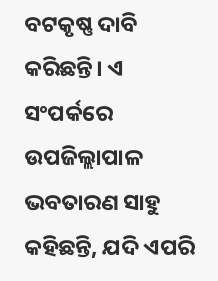ବଟକୃଷ୍ଣ ଦାବି କରିଛନ୍ତି। ଏ ସଂପର୍କରେ ଉପଜିଲ୍ଲାପାଳ ଭବତାରଣ ସାହୁ କହିଛନ୍ତି, ଯଦି ଏପରି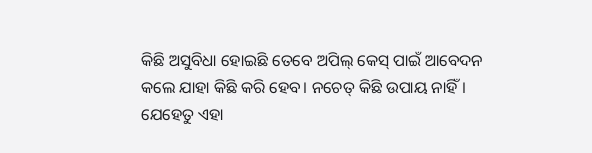କିଛି ଅସୁବିଧା ହୋଇଛି ତେବେ ଅପିଲ୍ କେସ୍ ପାଇଁ ଆବେଦନ କଲେ ଯାହା କିଛି କରି ହେବ। ନଚେତ୍ କିଛି ଉପାୟ ନାହିଁ। ଯେହେତୁ ଏହା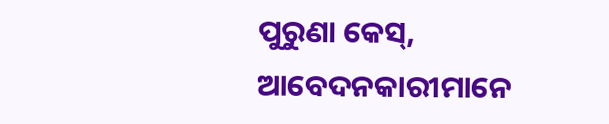ପୁରୁଣା କେସ୍, ଆବେଦନକାରୀମାନେ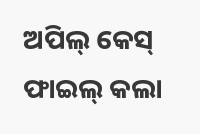ଅପିଲ୍ କେସ୍ ଫାଇଲ୍ କଲା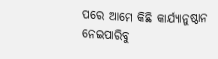ପରେ ଆମେ କିଛି କାର୍ଯ୍ୟାନୁଷ୍ଠାନ ନେଇପାରିବୁ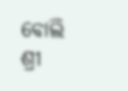ବୋଲି ଶ୍ରୀ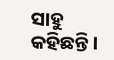ସାହୁ କହିଛନ୍ତି।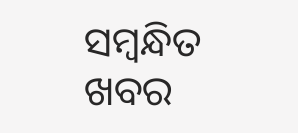ସମ୍ବନ୍ଧିତ ଖବର